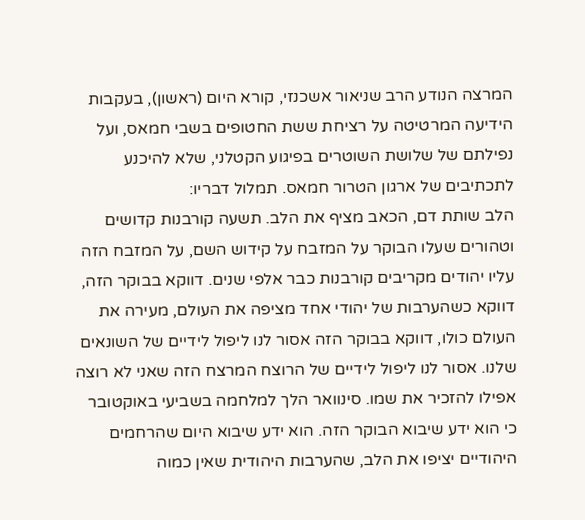המרצה הנודע הרב שניאור אשכנזי, קורא היום (ראשון), בעקבות הידיעה המרטיטה על רציחת ששת החטופים בשבי חמאס, ועל נפילתם של שלושת השוטרים בפיגוע הקטלני, שלא להיכנע לתכתיבים של ארגון הטרור חמאס. תמלול דבריו:
הלב שותת דם, הכאב מציף את הלב. תשעה קורבנות קדושים וטהורים שעלו הבוקר על המזבח על קידוש השם, על המזבח הזה עליו יהודים מקריבים קורבנות כבר אלפי שנים. דווקא בבוקר הזה, דווקא כשהערבות של יהודי אחד מציפה את העולם, מעירה את העולם כולו, דווקא בבוקר הזה אסור לנו ליפול לידיים של השונאים שלנו. אסור לנו ליפול לידיים של הרוצח המרצח הזה שאני לא רוצה אפילו להזכיר את שמו. סינוואר הלך למלחמה בשביעי באוקטובר כי הוא ידע שיבוא הבוקר הזה. הוא ידע שיבוא היום שהרחמים היהודיים יציפו את הלב, שהערבות היהודית שאין כמוה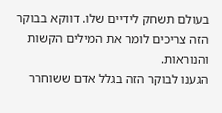בעולם תשחק לידיים שלו. דווקא בבוקר הזה צריכים לומר את המילים הקשות והנוראות.
הגענו לבוקר הזה בגלל אדם ששוחרר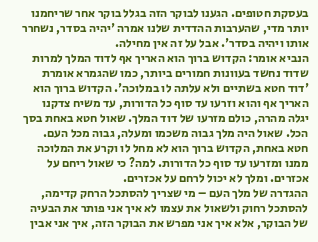בעסקת חטופים. הגענו לבוקר הזה בגלל בוקר אחר שריחמנו יותר מדי, שהערבות ההדדית שלנו אמרה 'יהיה בסדר, נשחרר אותו ויהיה בסדר'. אבל על זה אין מחילה.
הנביא אומר: הקדוש ברוך הוא האריך אף לדוד המלך למרות שדוד נחשד בעוונות חמורים ביותר, כמו שהגמרא אומרת 'דוד חטא בשתיים ולא עלתה לו במלוכה'. הקדוש ברוך הוא האריך אף והוא וזרעו עד סוף כל הדורות, עד משיח צדקנו יגלה מהרה, כולם מזרעו של דוד המלך. שאול חטא באחת בסך הכל. שאול היה מלך גבוה משכמו ומעלה, גבוה מכל העם. חטא באחת, הקדוש ברוך הוא לא מחל לו וקרע את המלוכה ממנו ומזרעו עד סוף כל הדורות. למה? כי שאול ריחם על אכזרים. ומלך לא יכול לרחם על אכזרים.
ההגדרה של מלך העם – מי שצריך להסתכל הרחק קדימה, להסתכל רחוק ולשאול את עצמו לא איך אני פותר את הבעיה של הבוקר, אלא איך אני מפרש את הבוקר הזה, איך אני אבין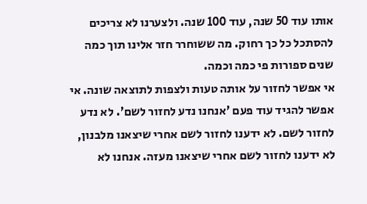אותו עוד 50 שנה, עוד 100 שנה. ולצערנו לא צריכים להסתכל כל כך רחוק. מה ששוחרר חזר אלינו תוך כמה שנים ספורות פי כמה וכמה.
אי אפשר לחזור על אותה טעות ולצפות לתוצאה שונה. אי אפשר להגיד עוד פעם 'אנחנו נדע לחזור לשם'. לא נדע לחזור לשם. לא ידענו לחזור לשם אחרי שיצאנו מלבנון, לא ידענו לחזור לשם אחרי שיצאנו מעזה. אנחנו לא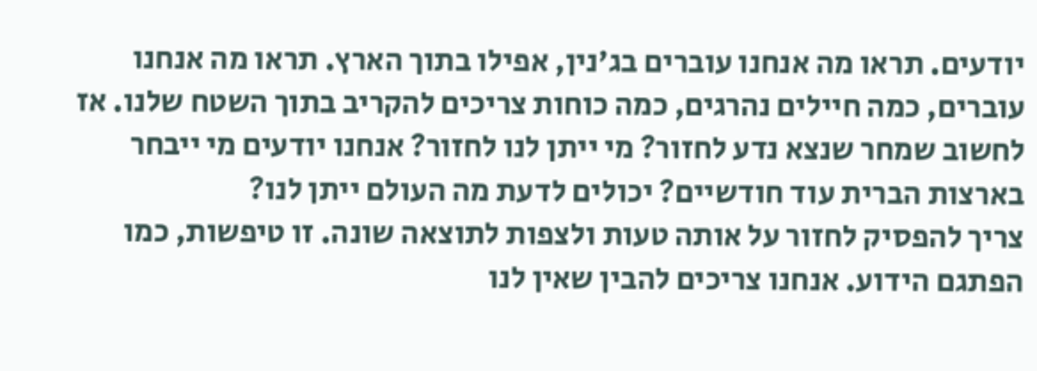יודעים. תראו מה אנחנו עוברים בג'נין, אפילו בתוך הארץ. תראו מה אנחנו עוברים, כמה חיילים נהרגים, כמה כוחות צריכים להקריב בתוך השטח שלנו. אז לחשוב שמחר שנצא נדע לחזור? מי ייתן לנו לחזור? אנחנו יודעים מי ייבחר בארצות הברית עוד חודשיים? יכולים לדעת מה העולם ייתן לנו?
צריך להפסיק לחזור על אותה טעות ולצפות לתוצאה שונה. זו טיפשות, כמו הפתגם הידוע. אנחנו צריכים להבין שאין לנו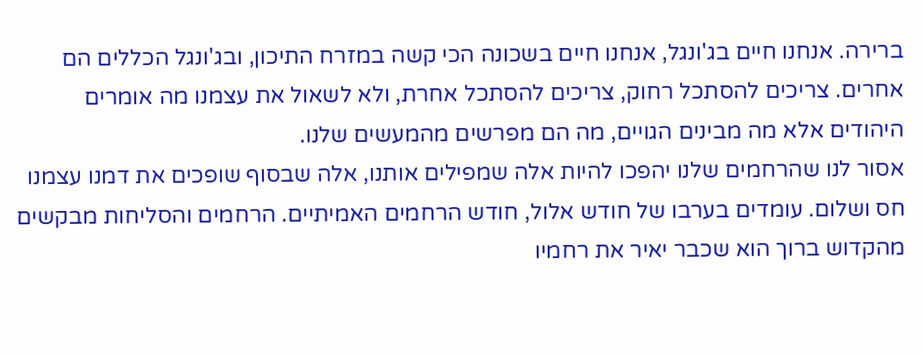ברירה. אנחנו חיים בג'ונגל, אנחנו חיים בשכונה הכי קשה במזרח התיכון, ובג'ונגל הכללים הם אחרים. צריכים להסתכל רחוק, צריכים להסתכל אחרת, ולא לשאול את עצמנו מה אומרים היהודים אלא מה מבינים הגויים, מה הם מפרשים מהמעשים שלנו.
אסור לנו שהרחמים שלנו יהפכו להיות אלה שמפילים אותנו, אלה שבסוף שופכים את דמנו עצמנו חס ושלום. עומדים בערבו של חודש אלול, חודש הרחמים האמיתיים. הרחמים והסליחות מבקשים מהקדוש ברוך הוא שכבר יאיר את רחמיו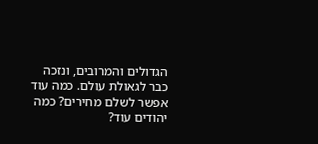הגדולים והמרובים, ונזכה כבר לגאולת עולם. כמה עוד אפשר לשלם מחירים? כמה יהודים עוד?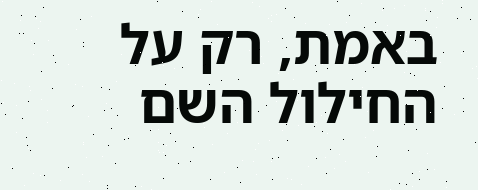באמת, רק על החילול השם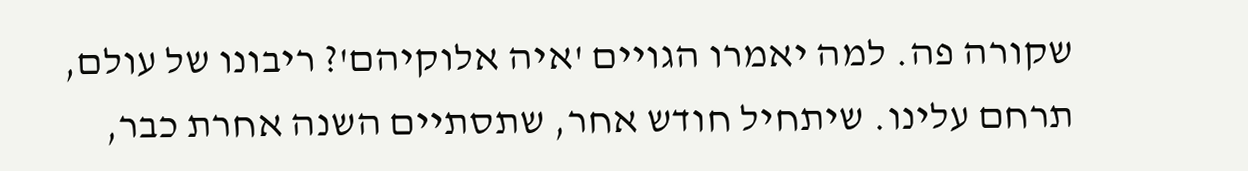שקורה פה. למה יאמרו הגויים 'איה אלוקיהם'? ריבונו של עולם, תרחם עלינו. שיתחיל חודש אחר, שתסתיים השנה אחרת כבר,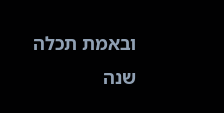ובאמת תכלה שנה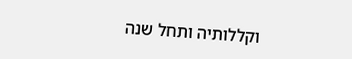וקללותיה ותחל שנה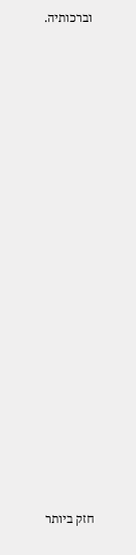וברכותיה.





















חזק ביותר